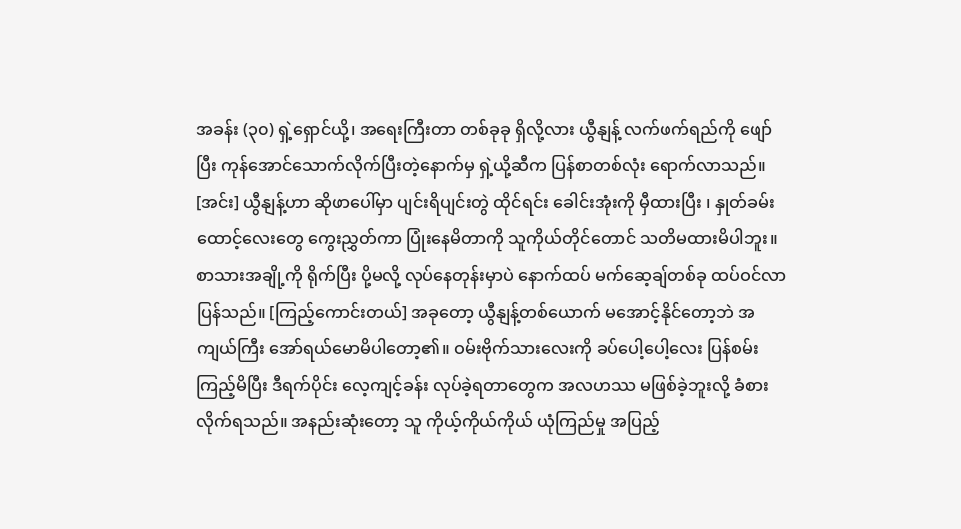အခန်း (၃၀) ရှဲ့ရှောင်ယို့၊ အရေးကြီးတာ တစ်ခုခု ရှိလို့လား ယွီနျန့် လက်ဖက်ရည်ကို ဖျော်ပြီး ကုန်အောင်သောက်လိုက်ပြီးတဲ့နောက်မှ ရှဲ့ယို့ဆီက ပြန်စာတစ်လုံး ရောက်လာသည်။ [အင်း] ယွီနျန့်ဟာ ဆိုဖာပေါ်မှာ ပျင်းရိပျင်းတွဲ ထိုင်ရင်း ခေါင်းအုံးကို မှီထားပြီး ၊ နှုတ်ခမ်းထောင့်လေးတွေ ကွေးညွှတ်ကာ ပြုံးနေမိတာကို သူကိုယ်တိုင်တောင် သတိမထားမိပါဘူး။ စာသားအချို့ကို ရိုက်ပြီး ပို့မလို့ လုပ်နေတုန်းမှာပဲ နောက်ထပ် မက်ဆေ့ချ်တစ်ခု ထပ်ဝင်လာပြန်သည်။ [ကြည့်ကောင်းတယ်] အခုတော့ ယွီနျန့်တစ်ယောက် မအောင့်နိုင်တော့ဘဲ အကျယ်ကြီး အော်ရယ်မောမိပါတော့၏။ ဝမ်းဗိုက်သားလေးကို ခပ်ပေါ့ပေါ့လေး ပြန်စမ်းကြည့်မိပြီး ဒီရက်ပိုင်း လေ့ကျင့်ခန်း လုပ်ခဲ့ရတာတွေက အလဟဿ မဖြစ်ခဲ့ဘူးလို့ ခံစားလိုက်ရသည်။ အနည်းဆုံးတော့ သူ ကိုယ့်ကိုယ်ကိုယ် ယုံကြည်မှု အပြည့်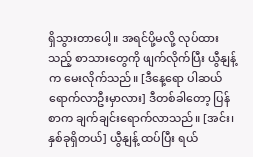ရှိသွားတာပေါ့။ အရင်ပို့မလို့ လုပ်ထားသည့် စာသားတွေကို ဖျက်လိုက်ပြီး ယွီနျန့်က မေးလိုက်သည်။ [ဒီနေ့ရော ပါဆယ်ရောက်လာဦးမှာလား] ဒီတစ်ခါတော့ ပြန်စာက ချက်ချင်းရောက်လာသည်။ [အင်း၊ နှစ်ခုရှိတယ်] ယွီနျန့် ထပ်ပြီး ရယ်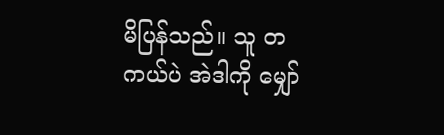မိပြန်သည်။ သူ တကယ်ပဲ အဲဒါကို မျှော်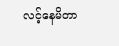လင့်နေမိတာ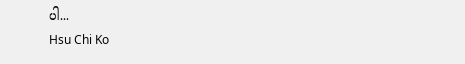ပါ...
Hsu Chi Ko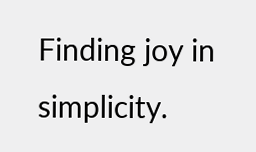Finding joy in simplicity.